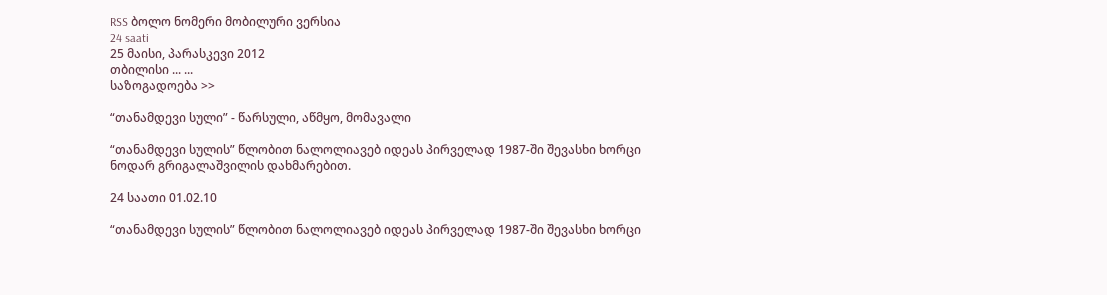RSS ბოლო ნომერი მობილური ვერსია
24 saati
25 მაისი, პარასკევი 2012
თბილისი ... ...
საზოგადოება >>

“თანამდევი სული” - წარსული, აწმყო, მომავალი

“თანამდევი სულის” წლობით ნალოლიავებ იდეას პირველად 1987-ში შევასხი ხორცი ნოდარ გრიგალაშვილის დახმარებით.

24 საათი 01.02.10

“თანამდევი სულის” წლობით ნალოლიავებ იდეას პირველად 1987-ში შევასხი ხორცი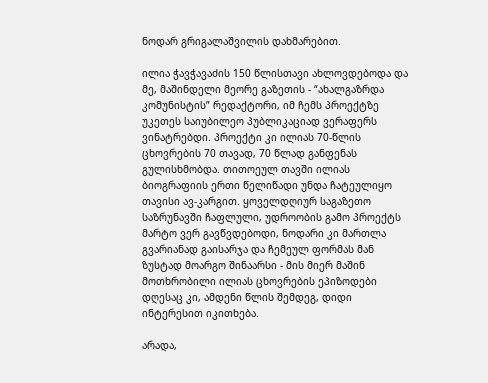ნოდარ გრიგალაშვილის დახმარებით.

ილია ჭავჭავაძის 150 წლისთავი ახლოვდებოდა და მე, მაშინდელი მეორე გაზეთის - “ახალგაზრდა კომუნისტის” რედაქტორი, იმ ჩემს პროექტზე უკეთეს საიუბილეო პუბლიკაციად ვერაფერს ვინატრებდი. პროექტი კი ილიას 70-წლის ცხოვრების 70 თავად, 70 წლად განფენას გულისხმობდა. თითოეულ თავში ილიას ბიოგრაფიის ერთი წელიწადი უნდა ჩატეულიყო თავისი ავ-კარგით. ყოველდღიურ საგაზეთო საზრუნავში ჩაფლული, უდროობის გამო პროექტს მარტო ვერ გავწვდებოდი, ნოდარი კი მართლა გვარიანად გაისარჯა და ჩემეულ ფორმას მან ზუსტად მოარგო შინაარსი - მის მიერ მაშინ მოთხრობილი ილიას ცხოვრების ეპიზოდები დღესაც კი, ამდენი წლის შემდეგ, დიდი ინტერესით იკითხება.

არადა,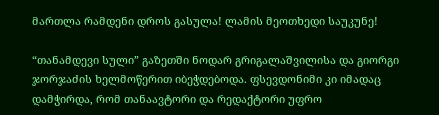მართლა რამდენი დროს გასულა! ლამის მეოთხედი საუკუნე!

“თანამდევი სული” გაზეთში ნოდარ გრიგალაშვილისა და გიორგი ჯორჯაძის ხელმოწერით იბეჭდებოდა. ფსევდონიმი კი იმადაც დამჭირდა, რომ თანაავტორი და რედაქტორი უფრო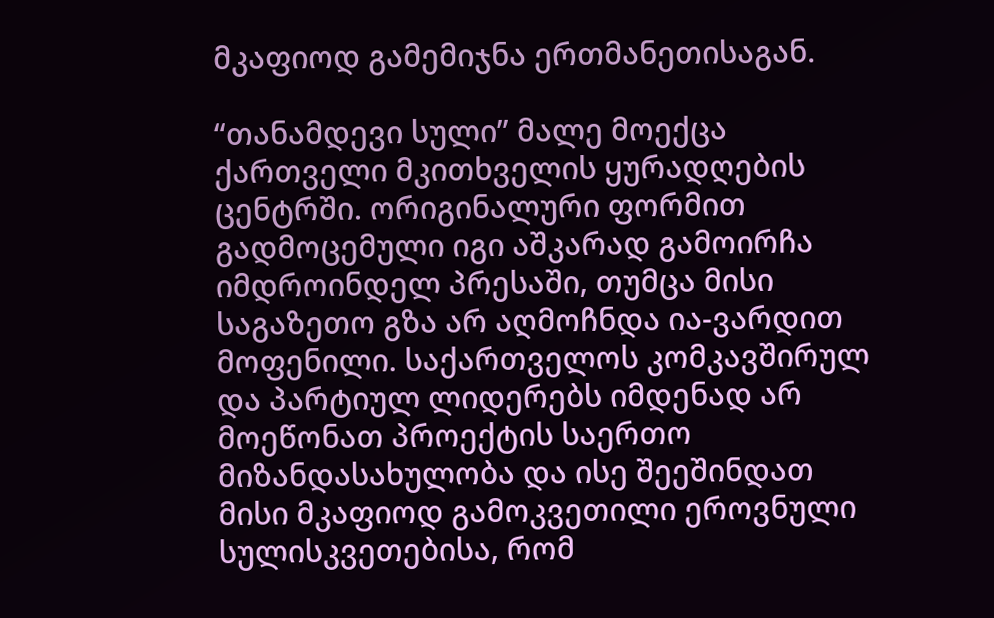მკაფიოდ გამემიჯნა ერთმანეთისაგან.

“თანამდევი სული” მალე მოექცა ქართველი მკითხველის ყურადღების ცენტრში. ორიგინალური ფორმით გადმოცემული იგი აშკარად გამოირჩა იმდროინდელ პრესაში, თუმცა მისი საგაზეთო გზა არ აღმოჩნდა ია-ვარდით მოფენილი. საქართველოს კომკავშირულ და პარტიულ ლიდერებს იმდენად არ მოეწონათ პროექტის საერთო მიზანდასახულობა და ისე შეეშინდათ მისი მკაფიოდ გამოკვეთილი ეროვნული სულისკვეთებისა, რომ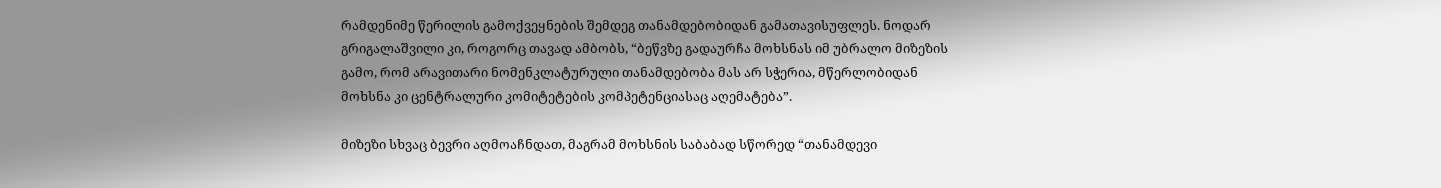რამდენიმე წერილის გამოქვეყნების შემდეგ თანამდებობიდან გამათავისუფლეს. ნოდარ გრიგალაშვილი კი, როგორც თავად ამბობს, “ბეწვზე გადაურჩა მოხსნას იმ უბრალო მიზეზის გამო, რომ არავითარი ნომენკლატურული თანამდებობა მას არ სჭერია, მწერლობიდან მოხსნა კი ცენტრალური კომიტეტების კომპეტენციასაც აღემატება”.

მიზეზი სხვაც ბევრი აღმოაჩნდათ, მაგრამ მოხსნის საბაბად სწორედ “თანამდევი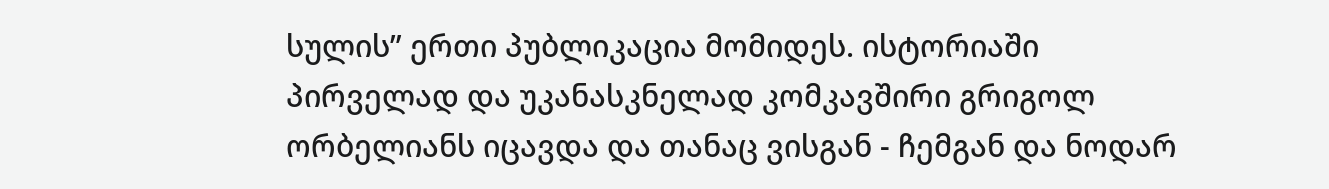სულის” ერთი პუბლიკაცია მომიდეს. ისტორიაში პირველად და უკანასკნელად კომკავშირი გრიგოლ ორბელიანს იცავდა და თანაც ვისგან - ჩემგან და ნოდარ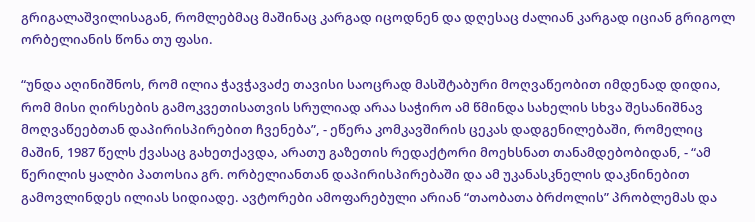გრიგალაშვილისაგან, რომლებმაც მაშინაც კარგად იცოდნენ და დღესაც ძალიან კარგად იციან გრიგოლ ორბელიანის წონა თუ ფასი.

“უნდა აღინიშნოს, რომ ილია ჭავჭავაძე თავისი საოცრად მასშტაბური მოღვაწეობით იმდენად დიდია, რომ მისი ღირსების გამოკვეთისათვის სრულიად არაა საჭირო ამ წმინდა სახელის სხვა შესანიშნავ მოღვაწეებთან დაპირისპირებით ჩვენება”, - ეწერა კომკავშირის ცეკას დადგენილებაში, რომელიც მაშინ, 1987 წელს ქვასაც გახეთქავდა, არათუ გაზეთის რედაქტორი მოეხსნათ თანამდებობიდან, - “ამ წერილის ყალბი პათოსია გრ. ორბელიანთან დაპირისპირებაში და ამ უკანასკნელის დაკნინებით გამოვლინდეს ილიას სიდიადე. ავტორები ამოფარებული არიან “თაობათა ბრძოლის” პრობლემას და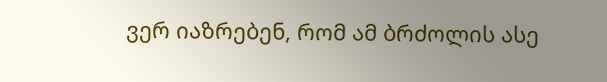ვერ იაზრებენ, რომ ამ ბრძოლის ასე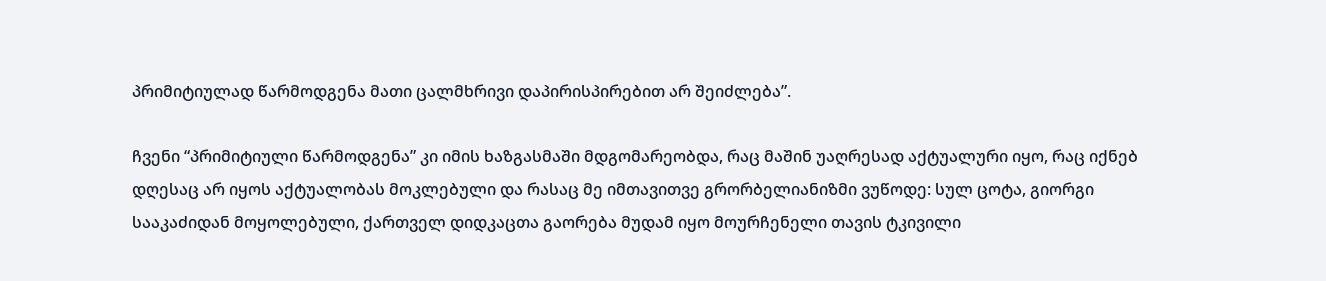პრიმიტიულად წარმოდგენა მათი ცალმხრივი დაპირისპირებით არ შეიძლება”.

ჩვენი “პრიმიტიული წარმოდგენა” კი იმის ხაზგასმაში მდგომარეობდა, რაც მაშინ უაღრესად აქტუალური იყო, რაც იქნებ დღესაც არ იყოს აქტუალობას მოკლებული და რასაც მე იმთავითვე გრორბელიანიზმი ვუწოდე: სულ ცოტა, გიორგი სააკაძიდან მოყოლებული, ქართველ დიდკაცთა გაორება მუდამ იყო მოურჩენელი თავის ტკივილი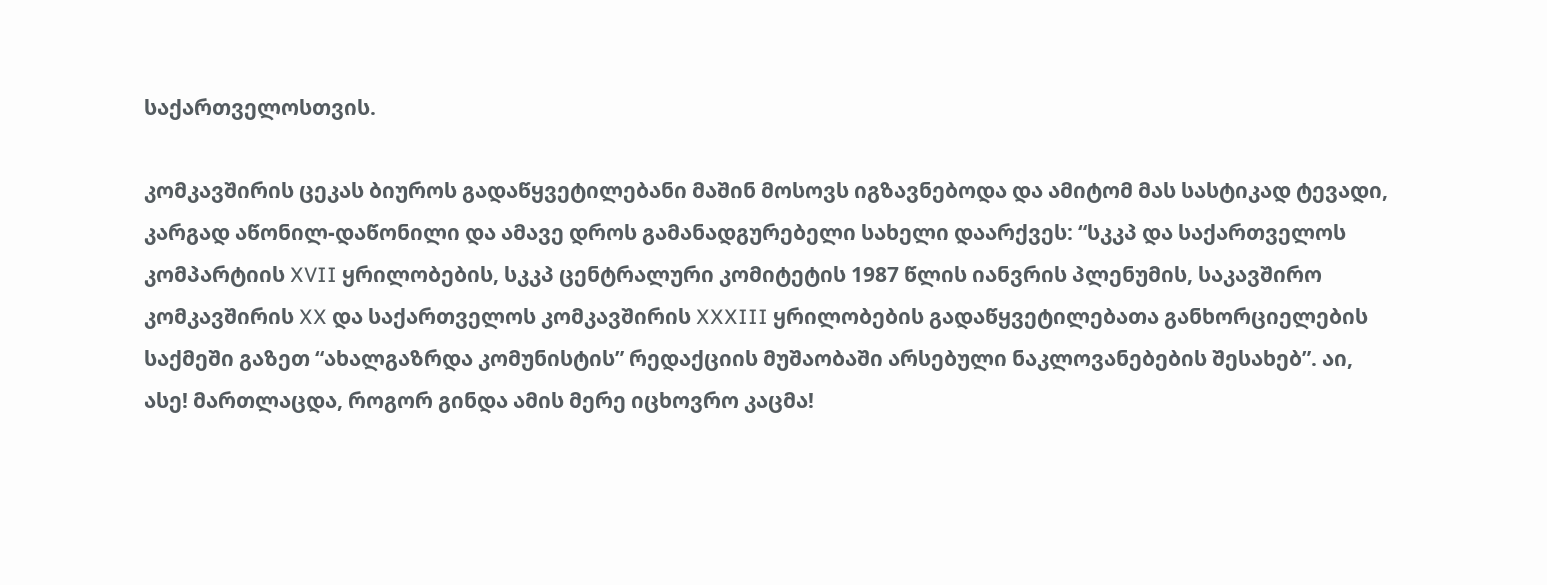საქართველოსთვის.

კომკავშირის ცეკას ბიუროს გადაწყვეტილებანი მაშინ მოსოვს იგზავნებოდა და ამიტომ მას სასტიკად ტევადი, კარგად აწონილ-დაწონილი და ამავე დროს გამანადგურებელი სახელი დაარქვეს: “სკკპ და საქართველოს კომპარტიის XVII ყრილობების, სკკპ ცენტრალური კომიტეტის 1987 წლის იანვრის პლენუმის, საკავშირო კომკავშირის XX და საქართველოს კომკავშირის XXXIII ყრილობების გადაწყვეტილებათა განხორციელების საქმეში გაზეთ “ახალგაზრდა კომუნისტის” რედაქციის მუშაობაში არსებული ნაკლოვანებების შესახებ”. აი, ასე! მართლაცდა, როგორ გინდა ამის მერე იცხოვრო კაცმა!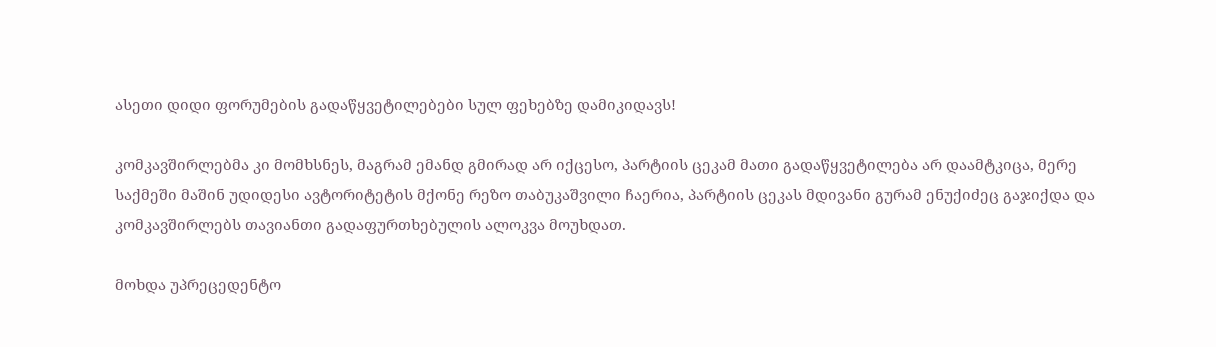ასეთი დიდი ფორუმების გადაწყვეტილებები სულ ფეხებზე დამიკიდავს!

კომკავშირლებმა კი მომხსნეს, მაგრამ ემანდ გმირად არ იქცესო, პარტიის ცეკამ მათი გადაწყვეტილება არ დაამტკიცა, მერე საქმეში მაშინ უდიდესი ავტორიტეტის მქონე რეზო თაბუკაშვილი ჩაერია, პარტიის ცეკას მდივანი გურამ ენუქიძეც გაჯიქდა და კომკავშირლებს თავიანთი გადაფურთხებულის ალოკვა მოუხდათ.

მოხდა უპრეცედენტო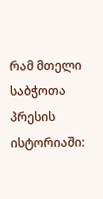რამ მთელი საბჭოთა პრესის ისტორიაში: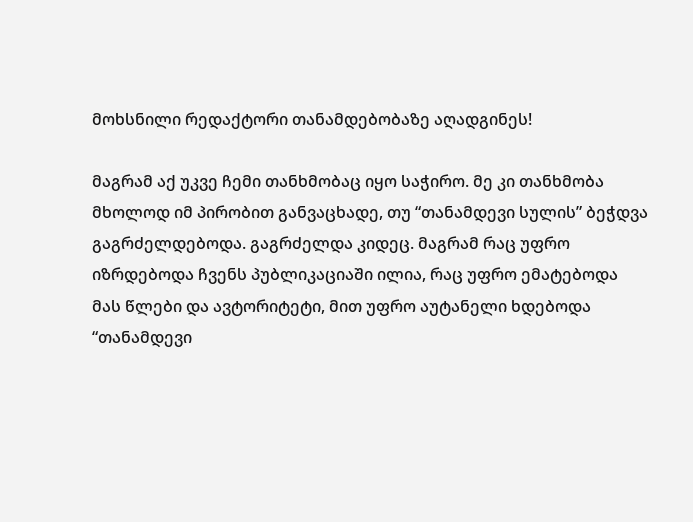მოხსნილი რედაქტორი თანამდებობაზე აღადგინეს!

მაგრამ აქ უკვე ჩემი თანხმობაც იყო საჭირო. მე კი თანხმობა მხოლოდ იმ პირობით განვაცხადე, თუ “თანამდევი სულის” ბეჭდვა გაგრძელდებოდა. გაგრძელდა კიდეც. მაგრამ რაც უფრო იზრდებოდა ჩვენს პუბლიკაციაში ილია, რაც უფრო ემატებოდა მას წლები და ავტორიტეტი, მით უფრო აუტანელი ხდებოდა “თანამდევი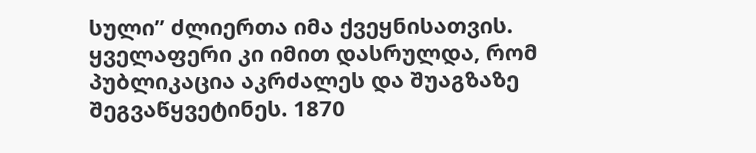სული” ძლიერთა იმა ქვეყნისათვის. ყველაფერი კი იმით დასრულდა, რომ პუბლიკაცია აკრძალეს და შუაგზაზე შეგვაწყვეტინეს. 1870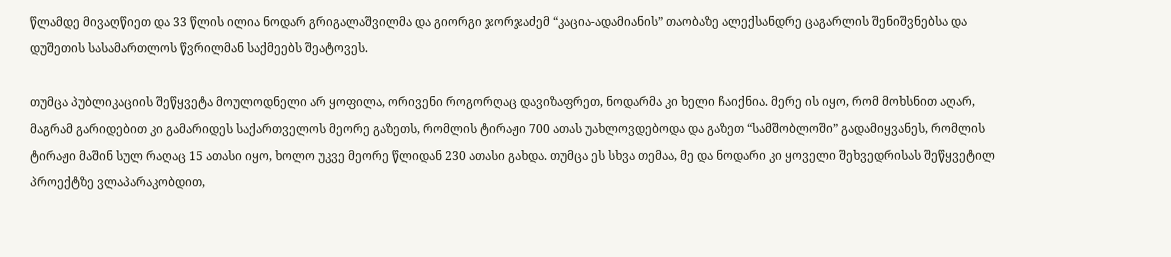წლამდე მივაღწიეთ და 33 წლის ილია ნოდარ გრიგალაშვილმა და გიორგი ჯორჯაძემ “კაცია-ადამიანის” თაობაზე ალექსანდრე ცაგარლის შენიშვნებსა და დუშეთის სასამართლოს წვრილმან საქმეებს შეატოვეს.

თუმცა პუბლიკაციის შეწყვეტა მოულოდნელი არ ყოფილა, ორივენი როგორღაც დავიზაფრეთ, ნოდარმა კი ხელი ჩაიქნია. მერე ის იყო, რომ მოხსნით აღარ, მაგრამ გარიდებით კი გამარიდეს საქართველოს მეორე გაზეთს, რომლის ტირაჟი 700 ათას უახლოვდებოდა და გაზეთ “სამშობლოში” გადამიყვანეს, რომლის ტირაჟი მაშინ სულ რაღაც 15 ათასი იყო, ხოლო უკვე მეორე წლიდან 230 ათასი გახდა. თუმცა ეს სხვა თემაა, მე და ნოდარი კი ყოველი შეხვედრისას შეწყვეტილ პროექტზე ვლაპარაკობდით,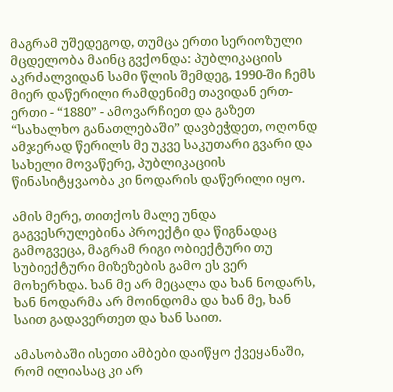მაგრამ უშედეგოდ, თუმცა ერთი სერიოზული მცდელობა მაინც გვქონდა: პუბლიკაციის აკრძალვიდან სამი წლის შემდეგ, 1990-ში ჩემს მიერ დაწერილი რამდენიმე თავიდან ერთ-ერთი - “1880” - ამოვარჩიეთ და გაზეთ “სახალხო განათლებაში” დავბეჭდეთ, ოღონდ ამჯერად წერილს მე უკვე საკუთარი გვარი და სახელი მოვაწერე, პუბლიკაციის წინასიტყვაობა კი ნოდარის დაწერილი იყო.

ამის მერე, თითქოს მალე უნდა გაგვესრულებინა პროექტი და წიგნადაც გამოგვეცა, მაგრამ რიგი ობიექტური თუ სუბიექტური მიზეზების გამო ეს ვერ მოხერხდა. ხან მე არ მეცალა და ხან ნოდარს, ხან ნოდარმა არ მოინდომა და ხან მე, ხან საით გადავერთეთ და ხან საით.

ამასობაში ისეთი ამბები დაიწყო ქვეყანაში, რომ ილიასაც კი არ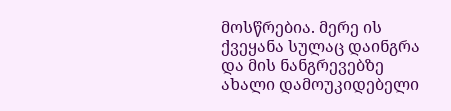მოსწრებია. მერე ის ქვეყანა სულაც დაინგრა და მის ნანგრევებზე ახალი დამოუკიდებელი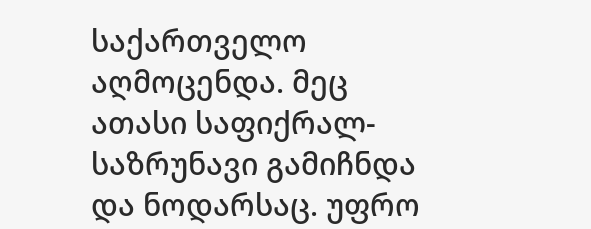საქართველო აღმოცენდა. მეც ათასი საფიქრალ-საზრუნავი გამიჩნდა და ნოდარსაც. უფრო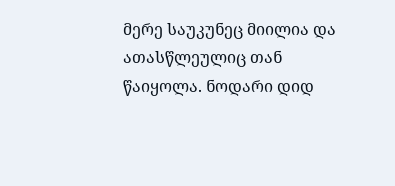მერე საუკუნეც მიილია და ათასწლეულიც თან წაიყოლა. ნოდარი დიდ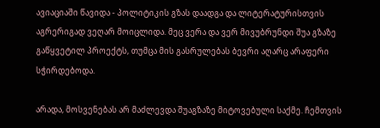ავიაციაში წავიდა - პოლიტიკის გზას დაადგა და ლიტერატურისთვის აგრერიგად ვეღარ მოიცლიდა. მეც ვერა და ვერ მივუბრუნდი შუა გზაზე გაწყვეტილ პროექტს, თუმცა მის გასრულებას ბევრი აღარც არაფერი სჭირდებოდა.

არადა, მოსვენებას არ მაძლევდა შუაგზაზე მიტოვებული საქმე. ჩემთვის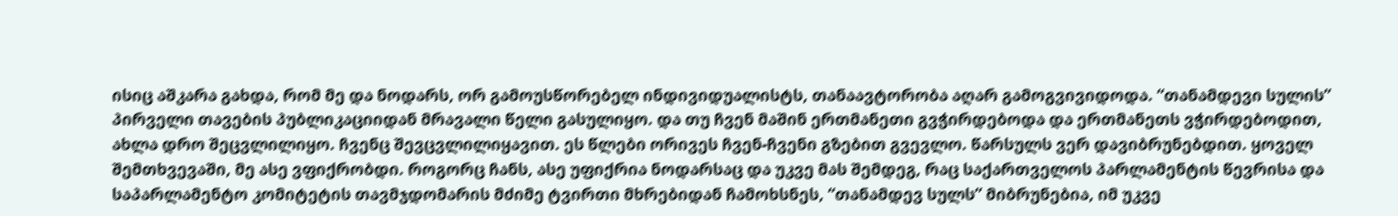ისიც აშკარა გახდა, რომ მე და ნოდარს, ორ გამოუსწორებელ ინდივიდუალისტს, თანაავტორობა აღარ გამოგვივიდოდა. “თანამდევი სულის” პირველი თავების პუბლიკაციიდან მრავალი წელი გასულიყო. და თუ ჩვენ მაშინ ერთმანეთი გვჭირდებოდა და ერთმანეთს ვჭირდებოდით, ახლა დრო შეცვლილიყო. ჩვენც შევცვლილიყავით. ეს წლები ორივეს ჩვენ-ჩვენი გზებით გვევლო. წარსულს ვერ დავიბრუნებდით. ყოველ შემთხვევაში, მე ასე ვფიქრობდი. როგორც ჩანს, ასე უფიქრია ნოდარსაც და უკვე მას შემდეგ, რაც საქართველოს პარლამენტის წევრისა და საპარლამენტო კომიტეტის თავმჯდომარის მძიმე ტვირთი მხრებიდან ჩამოხსნეს, “თანამდევ სულს” მიბრუნებია, იმ უკვე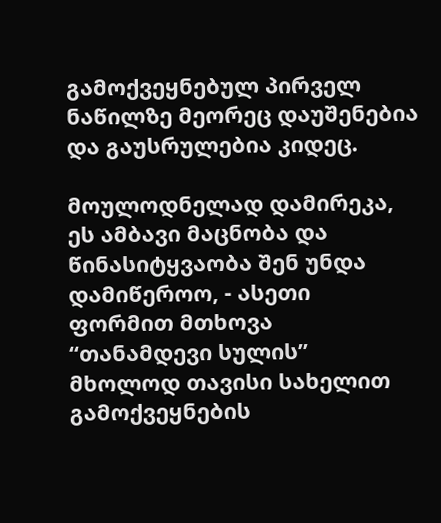გამოქვეყნებულ პირველ ნაწილზე მეორეც დაუშენებია და გაუსრულებია კიდეც.

მოულოდნელად დამირეკა, ეს ამბავი მაცნობა და წინასიტყვაობა შენ უნდა დამიწეროო, - ასეთი ფორმით მთხოვა “თანამდევი სულის” მხოლოდ თავისი სახელით გამოქვეყნების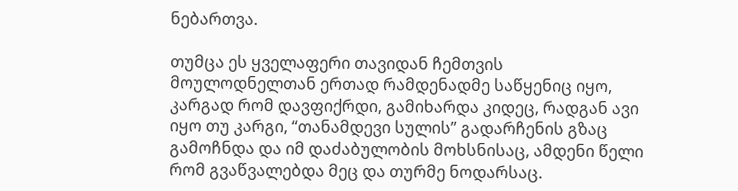ნებართვა.

თუმცა ეს ყველაფერი თავიდან ჩემთვის მოულოდნელთან ერთად რამდენადმე საწყენიც იყო, კარგად რომ დავფიქრდი, გამიხარდა კიდეც, რადგან ავი იყო თუ კარგი, “თანამდევი სულის” გადარჩენის გზაც გამოჩნდა და იმ დაძაბულობის მოხსნისაც, ამდენი წელი რომ გვაწვალებდა მეც და თურმე ნოდარსაც.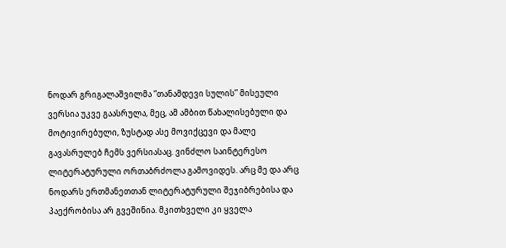ნოდარ გრიგალაშვილმა “თანამდევი სულის” მისეული ვერსია უკვე გაასრულა, მეც, ამ ამბით წახალისებული და მოტივირებული, ზუსტად ასე მოვიქცევი და მალე გავასრულებ ჩემს ვერსიასაც. ვინძლო საინტერესო ლიტერატურული ორთაბრძოლა გამოვიდეს. არც მე და არც ნოდარს ერთმანეთთან ლიტერატურული შეჯიბრებისა და პაექრობისა არ გვეშინია. მკითხველი კი ყველა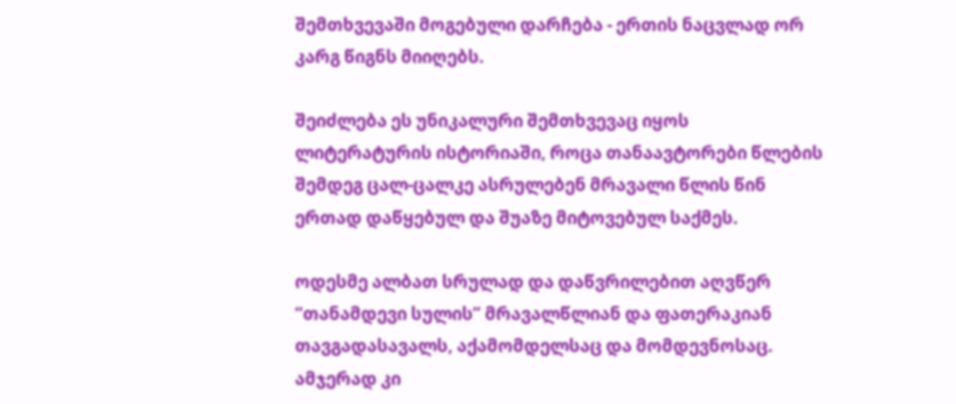შემთხვევაში მოგებული დარჩება - ერთის ნაცვლად ორ კარგ წიგნს მიიღებს.

შეიძლება ეს უნიკალური შემთხვევაც იყოს ლიტერატურის ისტორიაში, როცა თანაავტორები წლების შემდეგ ცალ-ცალკე ასრულებენ მრავალი წლის წინ ერთად დაწყებულ და შუაზე მიტოვებულ საქმეს.

ოდესმე ალბათ სრულად და დაწვრილებით აღვწერ “თანამდევი სულის” მრავალწლიან და ფათერაკიან თავგადასავალს, აქამომდელსაც და მომდევნოსაც. ამჯერად კი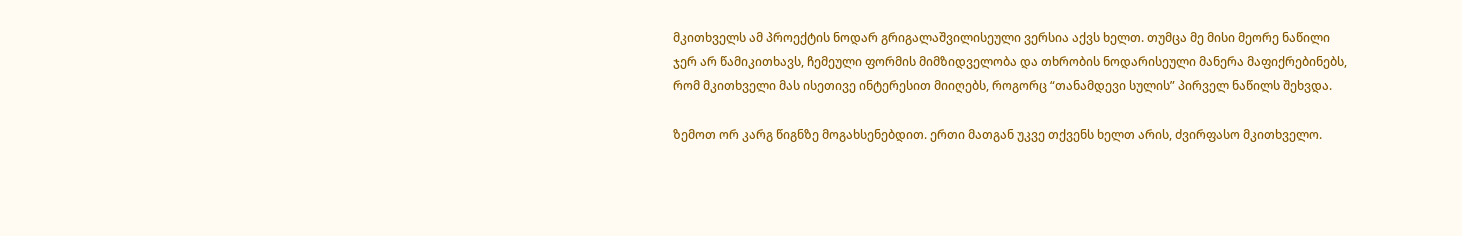მკითხველს ამ პროექტის ნოდარ გრიგალაშვილისეული ვერსია აქვს ხელთ. თუმცა მე მისი მეორე ნაწილი ჯერ არ წამიკითხავს, ჩემეული ფორმის მიმზიდველობა და თხრობის ნოდარისეული მანერა მაფიქრებინებს, რომ მკითხველი მას ისეთივე ინტერესით მიიღებს, როგორც “თანამდევი სულის” პირველ ნაწილს შეხვდა.

ზემოთ ორ კარგ წიგნზე მოგახსენებდით. ერთი მათგან უკვე თქვენს ხელთ არის, ძვირფასო მკითხველო.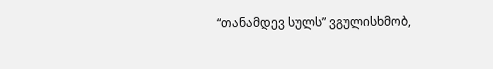“თანამდევ სულს” ვგულისხმობ,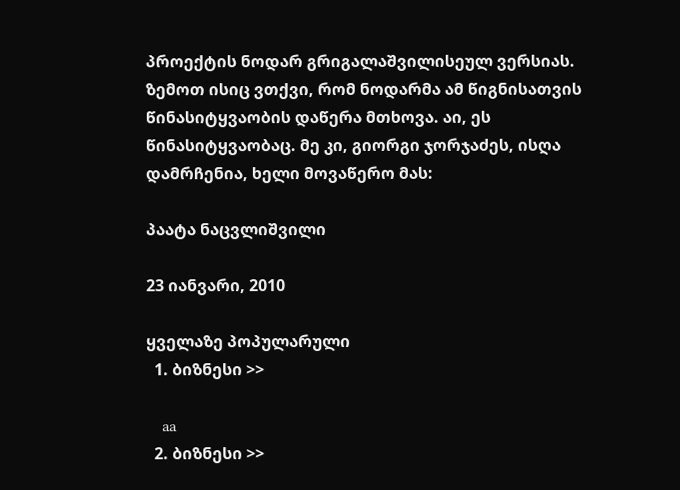პროექტის ნოდარ გრიგალაშვილისეულ ვერსიას. ზემოთ ისიც ვთქვი, რომ ნოდარმა ამ წიგნისათვის წინასიტყვაობის დაწერა მთხოვა. აი, ეს წინასიტყვაობაც. მე კი, გიორგი ჯორჯაძეს, ისღა დამრჩენია, ხელი მოვაწერო მას:

პაატა ნაცვლიშვილი

23 იანვარი, 2010

ყველაზე პოპულარული
  1. ბიზნესი >>

    aa
  2. ბიზნესი >>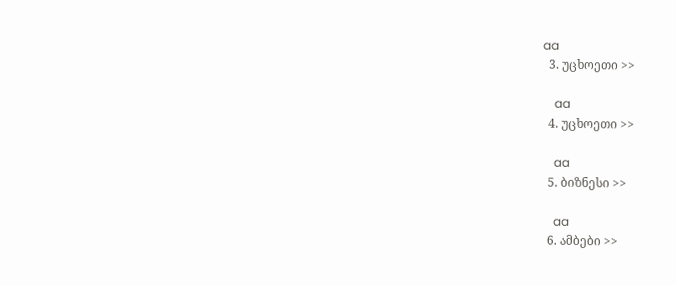aa
  3. უცხოეთი >>

    aa
  4. უცხოეთი >>

    aa
  5. ბიზნესი >>

    aa
  6. ამბები >>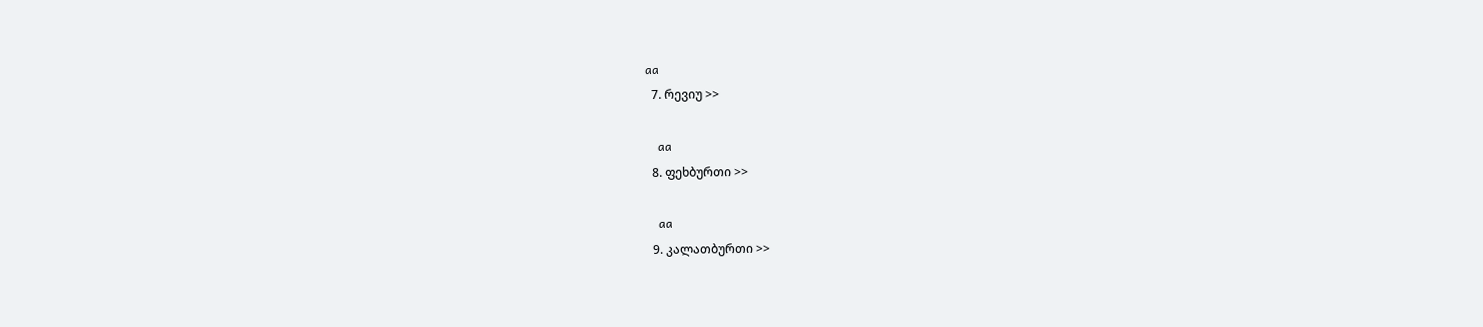aa
  7. რევიუ >>

    aa
  8. ფეხბურთი >>

    aa
  9. კალათბურთი >>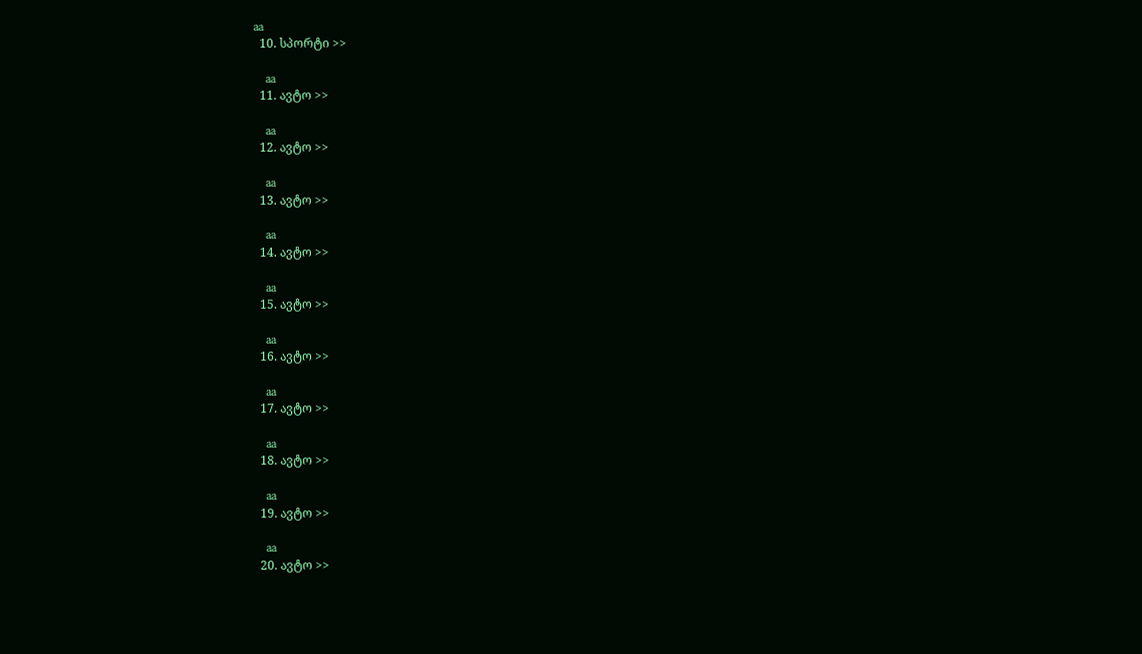aa
  10. სპორტი >>

    aa
  11. ავტო >>

    aa
  12. ავტო >>

    aa
  13. ავტო >>

    aa
  14. ავტო >>

    aa
  15. ავტო >>

    aa
  16. ავტო >>

    aa
  17. ავტო >>

    aa
  18. ავტო >>

    aa
  19. ავტო >>

    aa
  20. ავტო >>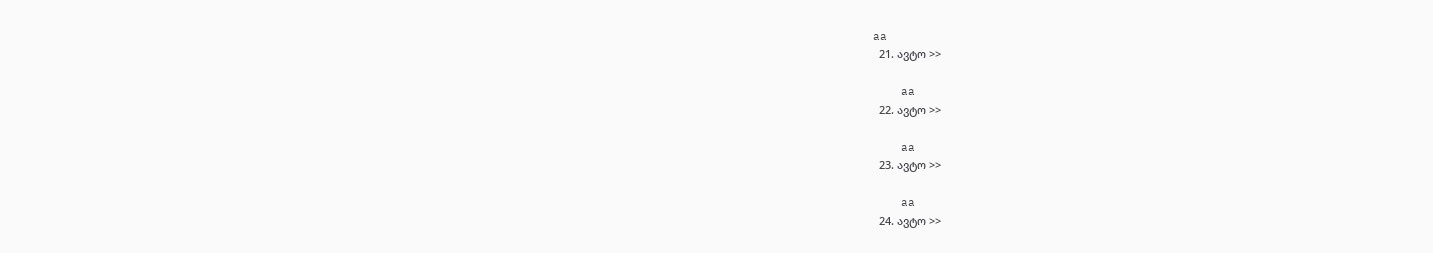aa
  21. ავტო >>

    aa
  22. ავტო >>

    aa
  23. ავტო >>

    aa
  24. ავტო >>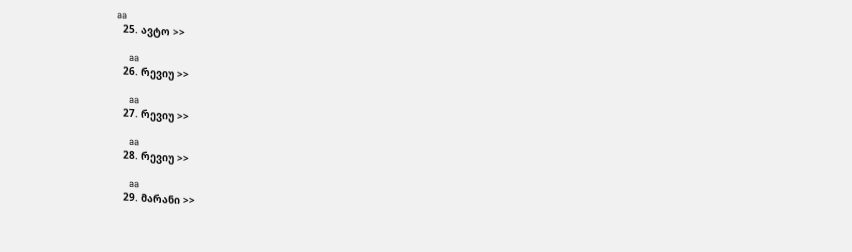aa
  25. ავტო >>

    aa
  26. რევიუ >>

    aa
  27. რევიუ >>

    aa
  28. რევიუ >>

    aa
  29. მარანი >>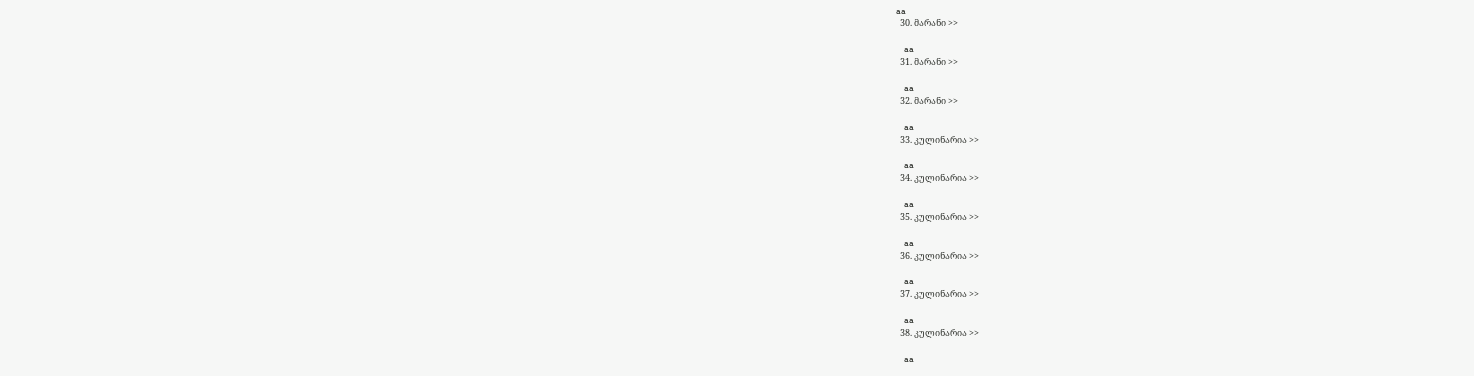aa
  30. მარანი >>

    aa
  31. მარანი >>

    aa
  32. მარანი >>

    aa
  33. კულინარია >>

    aa
  34. კულინარია >>

    aa
  35. კულინარია >>

    aa
  36. კულინარია >>

    aa
  37. კულინარია >>

    aa
  38. კულინარია >>

    aa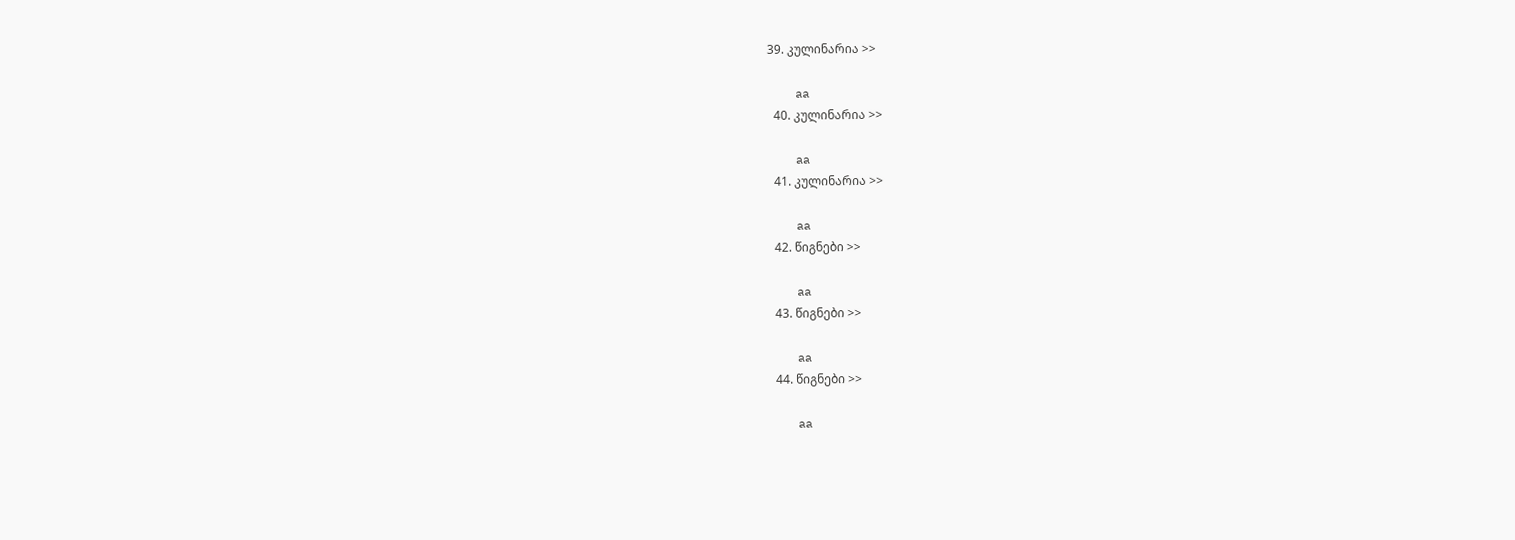39. კულინარია >>

    aa
  40. კულინარია >>

    aa
  41. კულინარია >>

    aa
  42. წიგნები >>

    aa
  43. წიგნები >>

    aa
  44. წიგნები >>

    aa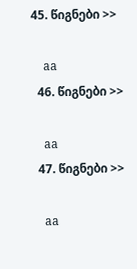45. წიგნები >>

    aa
  46. წიგნები >>

    aa
  47. წიგნები >>

    aa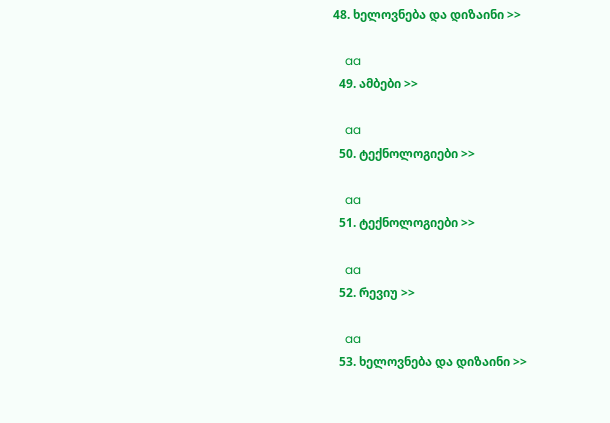48. ხელოვნება და დიზაინი >>

    aa
  49. ამბები >>

    aa
  50. ტექნოლოგიები >>

    aa
  51. ტექნოლოგიები >>

    aa
  52. რევიუ >>

    aa
  53. ხელოვნება და დიზაინი >>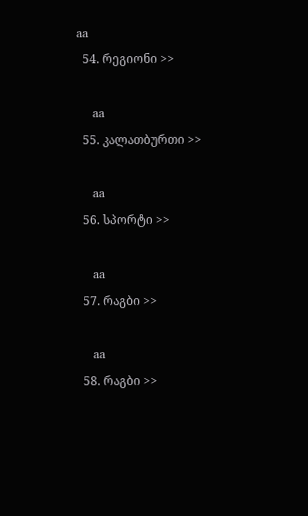aa
  54. რეგიონი >>

    aa
  55. კალათბურთი >>

    aa
  56. სპორტი >>

    aa
  57. რაგბი >>

    aa
  58. რაგბი >>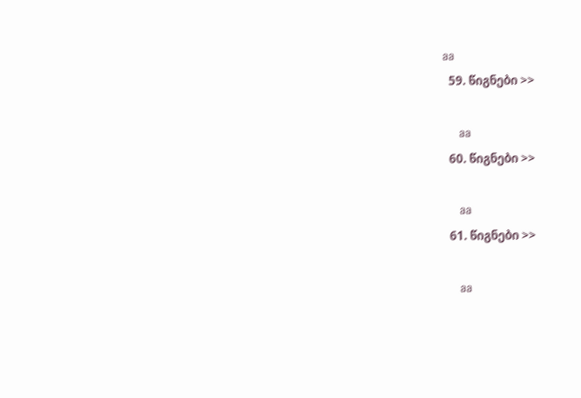aa
  59. წიგნები >>

    aa
  60. წიგნები >>

    aa
  61. წიგნები >>

    aa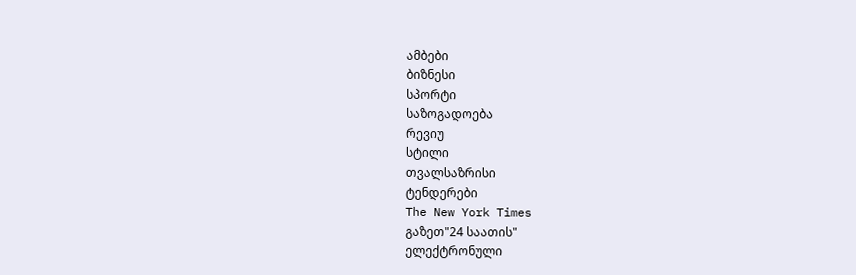ამბები
ბიზნესი
სპორტი
საზოგადოება
რევიუ
სტილი
თვალსაზრისი
ტენდერები
The New York Times
გაზეთ"24 საათის"
ელექტრონული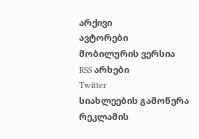არქივი
ავტორები
მობილურის ვერსია
RSS არხები
Twitter
სიახლეების გამოწერა
რეკლამის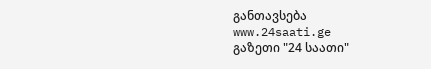განთავსება
www.24saati.ge
გაზეთი "24 საათი"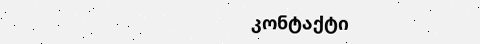კონტაქტი